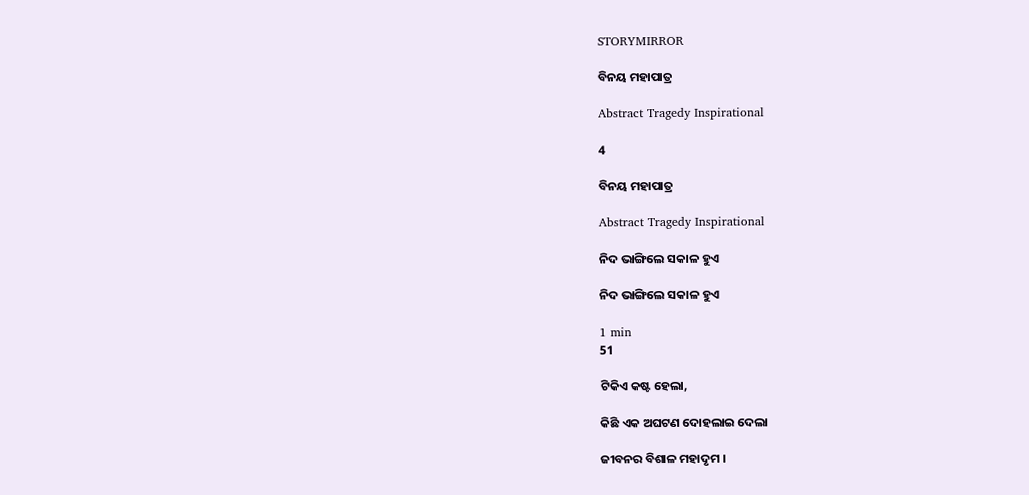STORYMIRROR

ବିନୟ ମହାପାତ୍ର

Abstract Tragedy Inspirational

4

ବିନୟ ମହାପାତ୍ର

Abstract Tragedy Inspirational

ନିଦ ଭାଙ୍ଗିଲେ ସକାଳ ହୁଏ

ନିଦ ଭାଙ୍ଗିଲେ ସକାଳ ହୁଏ

1 min
51

ଟିକିଏ କଷ୍ଟ ହେଲା,

କିଛି ଏକ ଅଘଟଣ ଦୋହଲାଇ ଦେଲା

ଜୀବନର ବିଶାଳ ମହାଦୃମ ।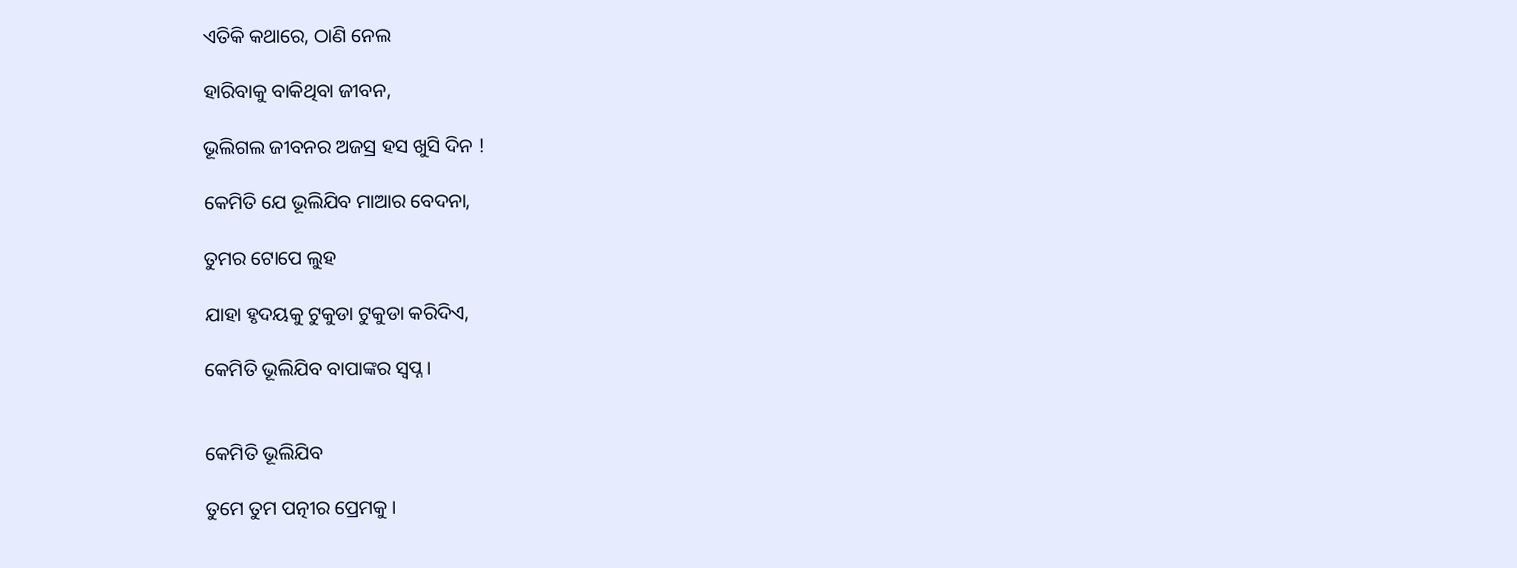ଏତିକି କଥାରେ, ଠାଣି ନେଲ

ହାରିବାକୁ ବାକିଥିବା ଜୀବନ,

ଭୂଲିଗଲ ଜୀବନର ଅଜସ୍ର ହସ ଖୁସି ଦିନ !

କେମିତି ଯେ ଭୂଲିଯିବ ମାଆର ବେଦନା,

ତୁମର ଟୋପେ ଲୁହ

ଯାହା ହୃଦୟକୁ ଟୁକୁଡା ଟୁକୁଡା କରିଦିଏ,

କେମିତି ଭୂଲିଯିବ ବାପାଙ୍କର ସ୍ୱପ୍ନ ।


କେମିତି ଭୂଲିଯିବ

ତୁମେ ତୁମ ପତ୍ନୀର ପ୍ରେମକୁ ।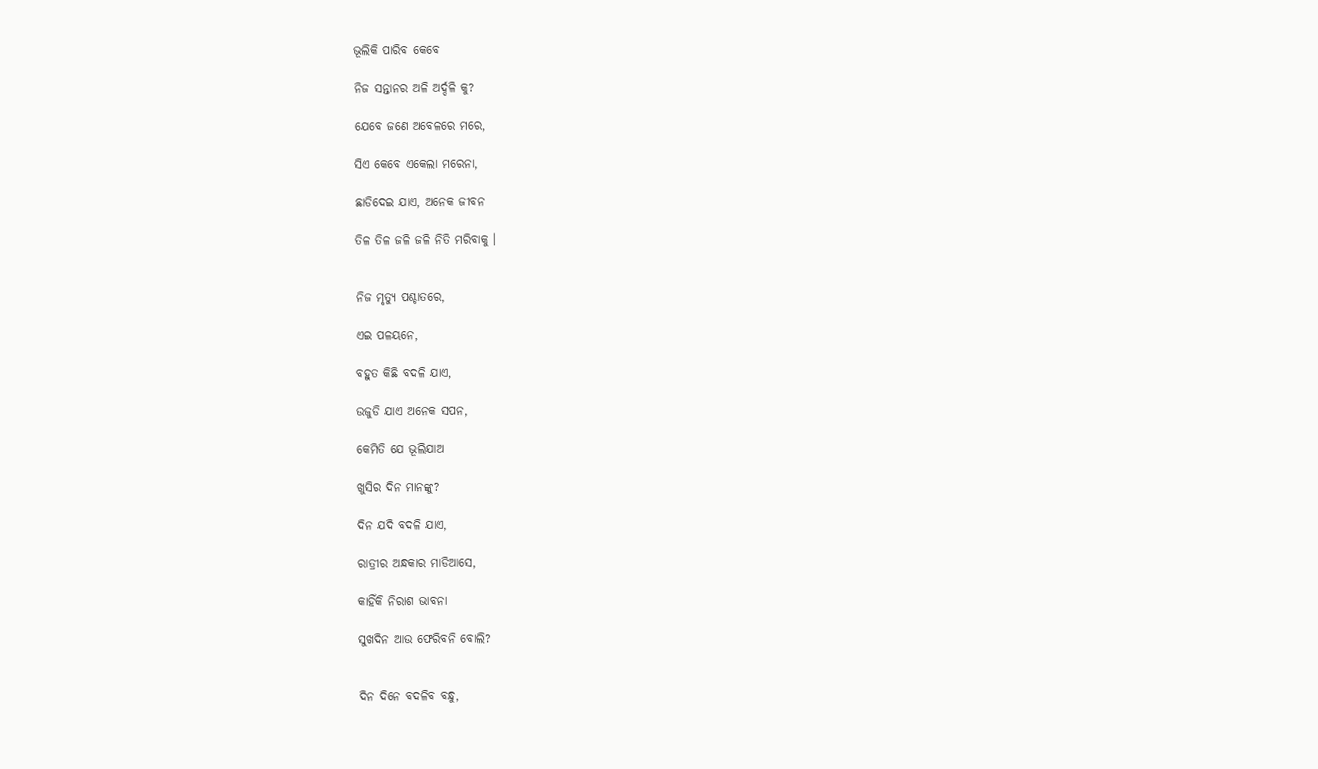ଭୂଲିକି ପାରିବ କେବେ

ନିଜ ସନ୍ତାନର ଅଳି ଅର୍ଦ୍ଦଳି କୁ?

ଯେବେ ଜଣେ ଅବେଳରେ ମରେ,

ସିଏ କେବେ ଏକେଲା ମରେନା,

ଛାଡିଦେଇ ଯାଏ, ଅନେକ ଜୀବନ

ତିଳ ତିଳ ଜଳି ଜଳି ନିତି ମରିବାକୁ ।


ନିଜ ମୃତ୍ୟୁ ପଶ୍ଚାତରେ,

ଏଇ ପଳୟନେ,

ବହୁତ କିଛି ବଦଳି ଯାଏ,

ଉଜୁଡି ଯାଏ ଅନେକ ସପନ,

କେମିତି ଯେ ଭୂଲିଯାଅ

ଖୁସିର ଦିନ ମାନଙ୍କୁ?

ଦିନ ଯଦି ବଦଳି ଯାଏ,

ରାତ୍ରୀର ଅନ୍ଧକାର ମାଡିଆସେ,

କାହିଁକି ନିରାଶ ଭାବନା

ସୁଖଦିନ ଆଉ ଫେରିବନି ବୋଲି?


ଦିନ ଦିନେ ବଦଳିବ ବନ୍ଧୁ,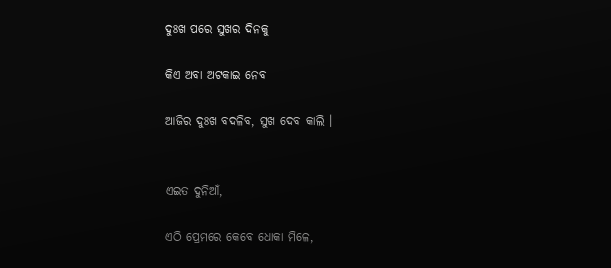ଦୁଃଖ ପରେ ସୁଖର ଦିନକୁ

କିଏ ଅବା ଅଟକାଇ ନେବ

ଆଜିର ଦୁଃଖ ବଦଳିବ, ସୁଖ ଦେବ କାଲି ।


ଏଇତ ଦୁନିଆଁ,

ଏଠି ପ୍ରେମରେ କେବେ ଧୋକା ମିଳେ,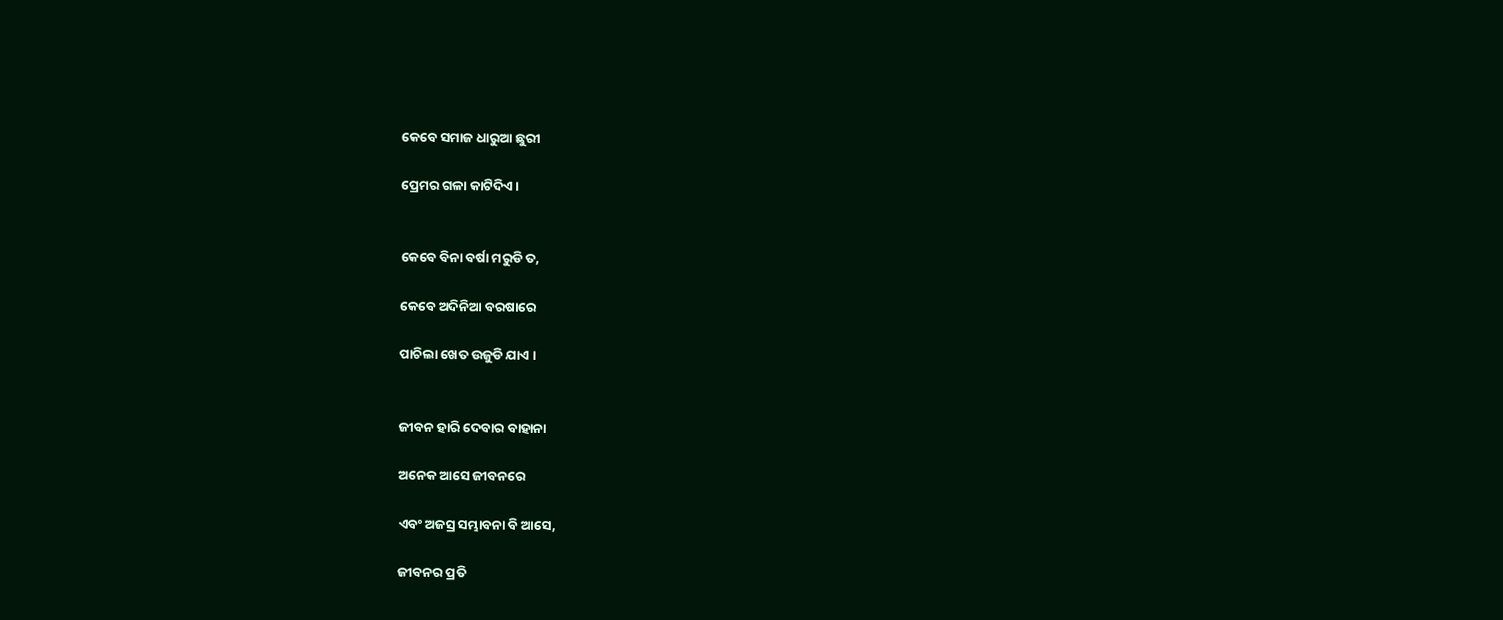କେବେ ସମାଜ ଧାରୁଆ ଛୁରୀ

ପ୍ରେମର ଗଳା କାଟିଦିଏ ।


କେବେ ବିନା ବର୍ଷା ମରୁଡି ତ,

କେବେ ଅଦିନିଆ ବରଷାରେ

ପାଚିଲା ଖେତ ଉଜୁଡି ଯାଏ ।


ଜୀବନ ହାରି ଦେବାର ବାହାନା

ଅନେକ ଆସେ ଜୀବନରେ

ଏବଂ ଅଜସ୍ର ସମ୍ଭାବନା ବି ଆସେ,

ଜୀବନର ପ୍ରତି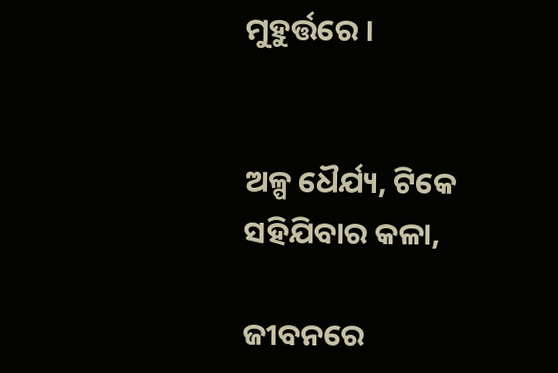ମୁହୁର୍ତ୍ତରେ ।


ଅଳ୍ପ ଧୈର୍ଯ୍ୟ, ଟିକେ ସହିଯିବାର କଳା,

ଜୀବନରେ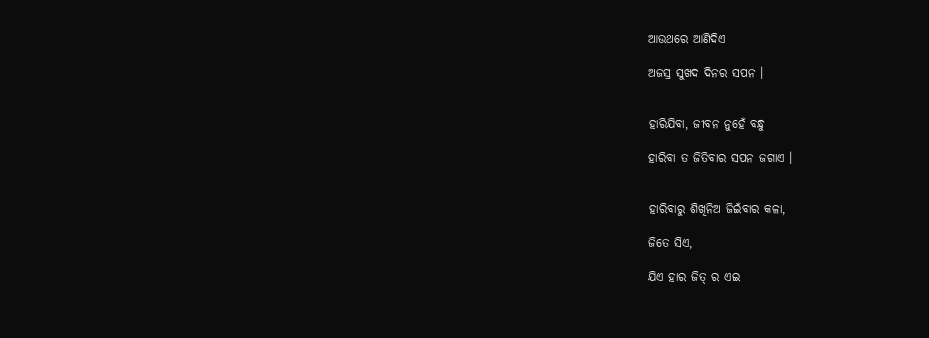ଆଉଥରେ ଆଣିଦିଏ

ଅଜସ୍ର ସୁଖଦ ଦିନର ସପନ ।


ହାରିଯିବା, ଜୀବନ ନୁହେଁ ବନ୍ଧୁ

ହାରିବା ତ ଜିତିବାର ସପନ ଜଗାଏ ।


ହାରିବାରୁ ଶିଖିନିଅ ଜିଇଁବାର କଳା,

ଜିତେ ସିଏ,

ଯିଏ ହାର ଜିତ୍ ର ଏଇ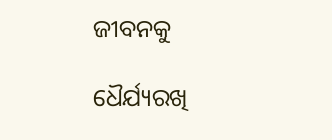ଜୀବନକୁ

ଧୈର୍ଯ୍ୟରଖି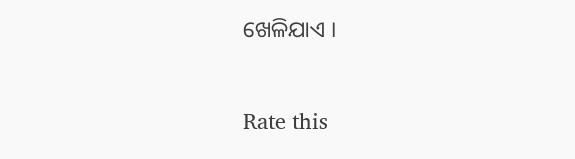ଖେଳିଯାଏ ।


Rate this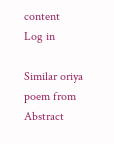content
Log in

Similar oriya poem from Abstract